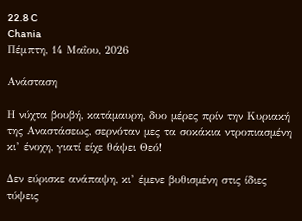22.8 C
Chania
Πέμπτη, 14 Μαΐου, 2026

Ανάσταση

Η νύχτα βουβή, κατάµαυρη, δυο µέρες πρίν την Κυριακή της Αναστάσεως, σερνόταν µες τα σοκάκια ντροπιασµένη κι’ ένοχη, γιατί είχε θάψει Θεό!

∆εν εύρισκε ανάπαψη, κι’ έµενε βυθισµένη στις ίδιες τύψεις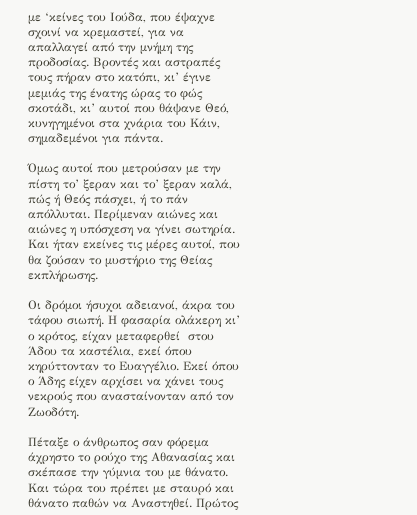µε ‘κείνες του Ιούδα, που έψαχνε σχοινί να κρεµαστεί, για να απαλλαγεί από την µνήµη της προδοσίας. Βροντές και αστραπές τους πήραν στο κατόπι, κι’ έγινε µεµιάς της ένατης ώρας το φώς σκοτάδι, κι’ αυτοί που θάψανε Θεό,  κυνηγηµένοι στα χνάρια του Κάιν,  σηµαδεµένοι για πάντα.

Όµως αυτοί που µετρούσαν µε την πίστη το’ ξεραν και το’ ξεραν καλά, πώς ή Θεός πάσχει, ή το πάν απόλλυται. Περίµεναν αιώνες και αιώνες η υπόσχεση να γίνει σωτηρία. Και ήταν εκείνες τις µέρες αυτοί, που θα ζούσαν το µυστήριο της Θείας εκπλήρωσης.

Οι δρόµοι ήσυχοι αδειανοί, άκρα του τάφου σιωπή. Η φασαρία ολάκερη κι’ ο κρότος, είχαν µεταφερθεί  στου Άδου τα καστέλια, εκεί όπου κηρύττονταν το Ευαγγέλιο. Εκεί όπου ο Άδης είχεν αρχίσει να χάνει τους νεκρούς που ανασταίνονταν από τον Ζωοδότη.

Πέταξε ο άνθρωπος σαν φόρεµα άχρηστο το ρούχο της Αθανασίας και σκέπασε την γύµνια του µε θάνατο. Και τώρα του πρέπει µε σταυρό και θάνατο παθών να Αναστηθεί. Πρώτος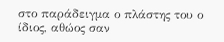στο παράδειγµα ο πλάστης του ο ίδιος, αθώος σαν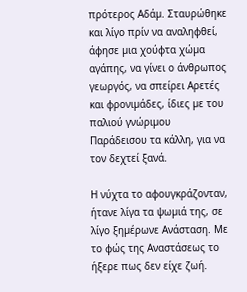πρότερος Αδάµ. Σταυρώθηκε και λίγο πρίν να αναληφθεί, άφησε µια χούφτα χώµα αγάπης, να γίνει ο άνθρωπος γεωργός, να σπείρει Αρετές και φρονιµάδες, ίδιες µε του παλιού γνώριµου Παράδεισου τα κάλλη, για να τον δεχτεί ξανά.

Η νύχτα το αφουγκράζονταν, ήτανε λίγα τα ψωµιά της, σε λίγο ξηµέρωνε Ανάσταση. Με το φώς της Αναστάσεως το ήξερε πως δεν είχε ζωή.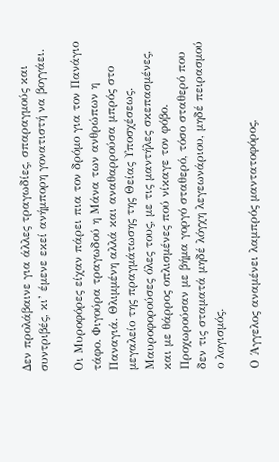∆εν προλάβαινε για άλλες τραγωδίες, σπαραγµούς και συντριβές, κι’ έµενε εκεί ανήµπορη γονατιστή να βογγάει.

Οι Μυροφόρες είχαν πάρει πια τον δρόµο για τον Πανάγιο τάφο. Φιγούρα τραγωδού η Μάνα των ανθρώπων η Παναγιά. Θλιµµένη αλλά και αναθαρρούσα µπρός στο µεγαλείο της πραγµάτωσης της Θείας Υποσχέσεως. Μαυροφορούσες όλες τους, µε τις µαντήλες σκεπασµένες, και µε θάρρος οπλισµένες πού νίκαγε τον φόβο. Προχωρούσαν µε βήµα γοργό σταθερό, τόσο σταθερό που δεν τις σταµατά µηδέ λόγχη λεγεωνάριου, µηδέ πειρασµού ο λογισµός.

Ο Άγγελος αναµένει λαµπρός µαντατοφόρος,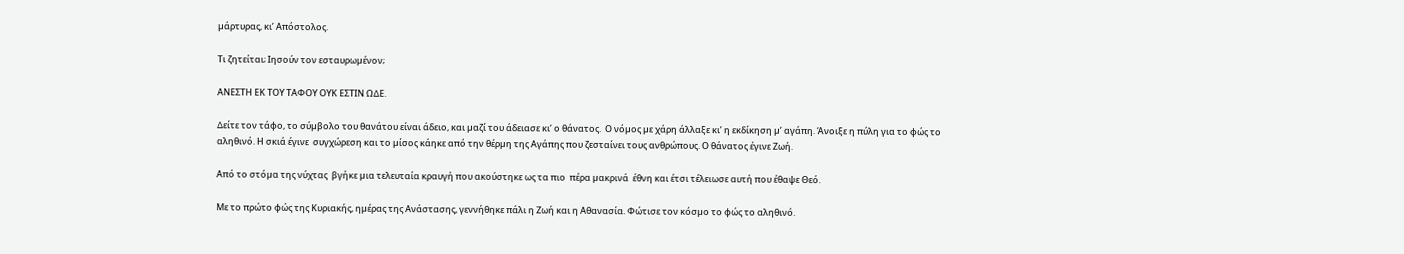µάρτυρας, κι’ Απόστολος.

Τι ζητείται; Ιησούν τον εσταυρωµένον;

ΑΝΕΣΤΗ ΕΚ ΤΟΥ ΤΑΦΟΥ ΟΥΚ ΕΣΤΙΝ Ω∆Ε.

∆είτε τον τάφο, το σύµβολο του θανάτου είναι άδειο, και µαζί του άδειασε κι’ ο θάνατος.  Ο νόµος µε χάρη άλλαξε κι’ η εκδίκηση µ’ αγάπη. Άνοιξε η πύλη για το φώς το αληθινό. Η σκιά έγινε  συγχώρεση και το µίσος κάηκε από την θέρµη της Αγάπης που ζεσταίνει τους ανθρώπους. Ο θάνατος έγινε Ζωή.

Από το στόµα της νύχτας  βγήκε µια τελευταία κραυγή που ακούστηκε ως τα πιο  πέρα µακρινά  έθνη και έτσι τέλειωσε αυτή που έθαψε Θεό.

Με το πρώτο φώς της Κυριακής, ηµέρας της Ανάστασης, γεννήθηκε πάλι η Ζωή και η Αθανασία. Φώτισε τον κόσµο το φώς το αληθινό.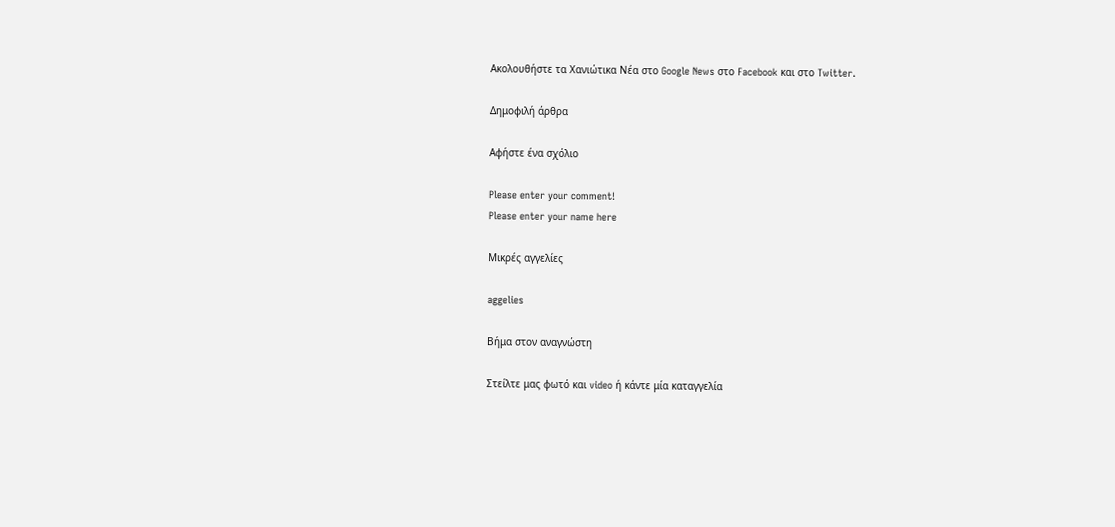Ακολουθήστε τα Χανιώτικα Νέα στο Google News στο Facebook και στο Twitter.

Δημοφιλή άρθρα

Αφήστε ένα σχόλιο

Please enter your comment!
Please enter your name here

Μικρές αγγελίες

aggelies

Βήμα στον αναγνώστη

Στείλτε μας φωτό και video ή κάντε μία καταγγελία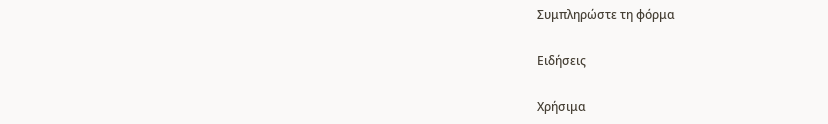Συμπληρώστε τη φόρμα

Ειδήσεις

Χρήσιμα